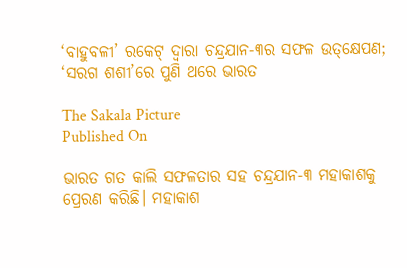‘ବାହୁବଳୀ’ ରକେଟ୍‌ ଦ୍ବାରା ଚନ୍ଦ୍ରଯାନ-୩ର ସଫଳ ଉତ୍‌‌କ୍ଷେପଣ; ‘ସରଗ ଶଶୀ’ରେ ପୁଣି ଥରେ ଭାରତ

The Sakala Picture
Published On

ଭାରତ ଗତ କାଲି ସଫଳତାର ସହ ଚନ୍ଦ୍ରଯାନ-୩ ମହାକାଶକୁ ପ୍ରେରଣ କରିଛି। ମହାକାଶ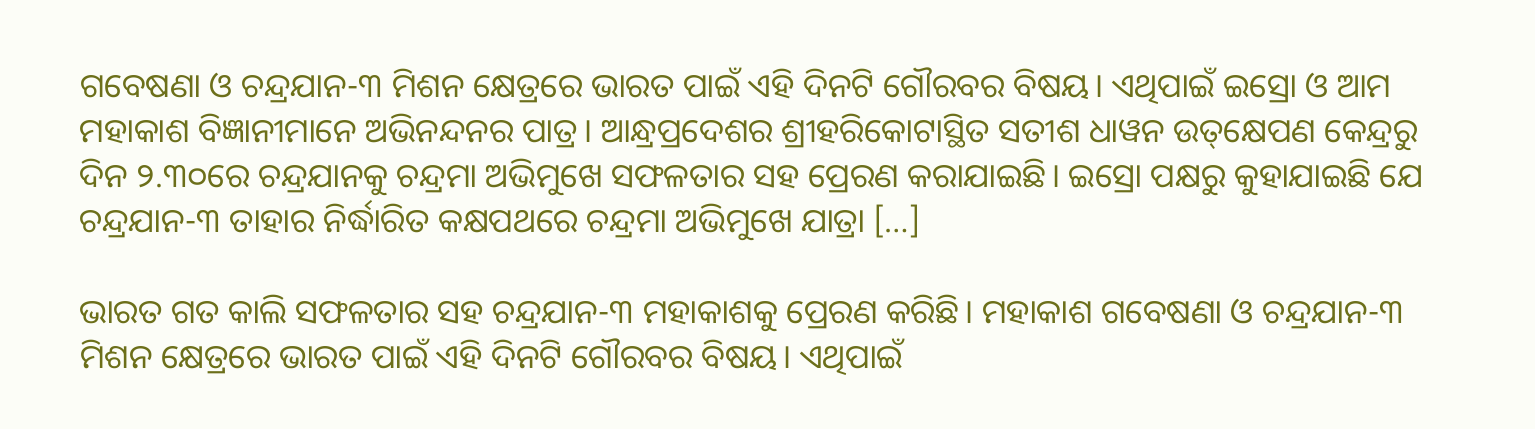ଗବେଷଣା ଓ ଚନ୍ଦ୍ରଯାନ-୩ ମିଶନ କ୍ଷେତ୍ରରେ ଭାରତ ପାଇଁ ଏହି ଦିନଟି ଗୌରବର ବିଷୟ। ଏଥିପାଇଁ ଇସ୍ରୋ ଓ ଆମ ମହାକାଶ ବିଜ୍ଞାନୀମାନେ ଅଭିନନ୍ଦନର ପାତ୍ର। ଆନ୍ଧ୍ରପ୍ରଦେଶର ଶ୍ରୀହରିକୋଟାସ୍ଥିତ ସତୀଶ ଧାୱନ ଉତ୍‌‌କ୍ଷେପଣ କେନ୍ଦ୍ରରୁ ଦିନ ୨.୩୦ରେ ଚନ୍ଦ୍ରଯାନକୁ ଚନ୍ଦ୍ରମା ଅଭିମୁଖେ ସଫଳତାର ସହ ପ୍ରେରଣ କରାଯାଇଛି। ଇସ୍ରୋ ପକ୍ଷରୁ କୁହାଯାଇଛି ଯେ ଚନ୍ଦ୍ରଯାନ-୩ ତାହାର ନିର୍ଦ୍ଧାରିତ କକ୍ଷପଥରେ ଚନ୍ଦ୍ରମା ଅଭିମୁଖେ ଯାତ୍ରା […]

ଭାରତ ଗତ କାଲି ସଫଳତାର ସହ ଚନ୍ଦ୍ରଯାନ-୩ ମହାକାଶକୁ ପ୍ରେରଣ କରିଛି। ମହାକାଶ ଗବେଷଣା ଓ ଚନ୍ଦ୍ରଯାନ-୩ ମିଶନ କ୍ଷେତ୍ରରେ ଭାରତ ପାଇଁ ଏହି ଦିନଟି ଗୌରବର ବିଷୟ। ଏଥିପାଇଁ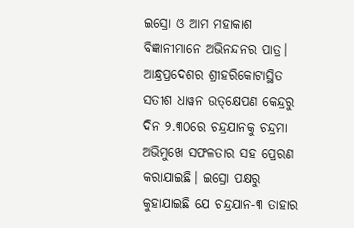ଇସ୍ରୋ ଓ ଆମ ମହାକାଶ ବିଜ୍ଞାନୀମାନେ ଅଭିନନ୍ଦନର ପାତ୍ର। ଆନ୍ଧ୍ରପ୍ରଦେଶର ଶ୍ରୀହରିକୋଟାସ୍ଥିତ ସତୀଶ ଧାୱନ ଉତ୍‌‌କ୍ଷେପଣ କେନ୍ଦ୍ରରୁ ଦିନ ୨.୩୦ରେ ଚନ୍ଦ୍ରଯାନକୁ ଚନ୍ଦ୍ରମା ଅଭିମୁଖେ ସଫଳତାର ସହ ପ୍ରେରଣ କରାଯାଇଛି। ଇସ୍ରୋ ପକ୍ଷରୁ କୁହାଯାଇଛି ଯେ ଚନ୍ଦ୍ରଯାନ-୩ ତାହାର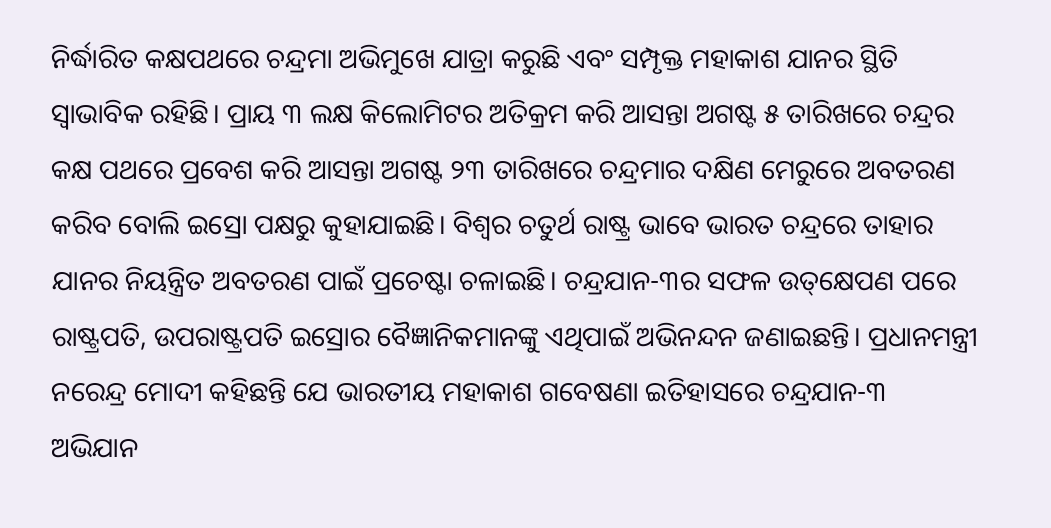ନିର୍ଦ୍ଧାରିତ କକ୍ଷପଥରେ ଚନ୍ଦ୍ରମା ଅଭିମୁଖେ ଯାତ୍ରା କରୁଛି ଏବଂ ସମ୍ପୃକ୍ତ ମହାକାଶ ଯାନର ସ୍ଥିତି ସ୍ୱାଭାବିକ ରହିଛି। ପ୍ରାୟ ୩ ଲକ୍ଷ କିଲୋମିଟର ଅତିକ୍ରମ କରି ଆସନ୍ତା ଅଗଷ୍ଟ ୫ ତାରିଖରେ ଚନ୍ଦ୍ରର କକ୍ଷ ପଥରେ ପ୍ରବେଶ କରି ଆସନ୍ତା ଅଗଷ୍ଟ ୨୩ ତାରିଖରେ ଚନ୍ଦ୍ରମାର ଦକ୍ଷିଣ ମେରୁରେ ଅବତରଣ କରିବ ବୋଲି ଇସ୍ରୋ ପକ୍ଷରୁ କୁହାଯାଇଛି। ବିଶ୍ୱର ଚତୁର୍ଥ ରାଷ୍ଟ୍ର ଭାବେ ଭାରତ ଚନ୍ଦ୍ରରେ ତାହାର ଯାନର ନିୟନ୍ତ୍ରିତ ଅବତରଣ ପାଇଁ ପ୍ରଚେଷ୍ଟା ଚଳାଇଛି। ଚନ୍ଦ୍ରଯାନ-୩ର ସଫଳ ଉତ୍‌‌କ୍ଷେପଣ ପରେ ରାଷ୍ଟ୍ରପତି, ଉପରାଷ୍ଟ୍ରପତି ଇସ୍ରୋର ବୈଜ୍ଞାନିକମାନଙ୍କୁ ଏଥିପାଇଁ ଅଭିନନ୍ଦନ ଜଣାଇଛନ୍ତି। ପ୍ରଧାନମନ୍ତ୍ରୀ ନରେନ୍ଦ୍ର ମୋଦୀ କହିଛନ୍ତି ଯେ ଭାରତୀୟ ମହାକାଶ ଗବେଷଣା ଇତିହାସରେ ଚନ୍ଦ୍ରଯାନ-୩ ଅଭିଯାନ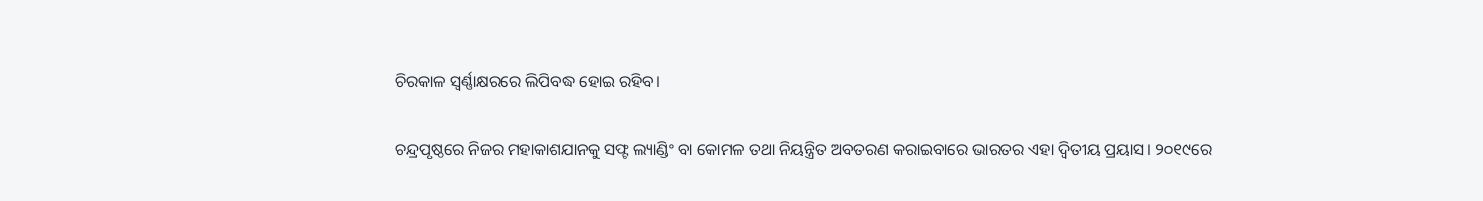ଚିରକାଳ ସ୍ୱର୍ଣ୍ଣାକ୍ଷରରେ ଲିପିବଦ୍ଧ ହୋଇ ରହିବ।

ଚନ୍ଦ୍ରପୃଷ୍ଠରେ ନିଜର ମହାକାଶଯାନକୁ ସଫ୍ଟ ଲ୍ୟାଣ୍ଡିଂ ବା କୋମଳ ତଥା ନିୟନ୍ତ୍ରିତ ଅବତରଣ କରାଇବାରେ ଭାରତର ଏହା ଦ୍ୱିତୀୟ ପ୍ରୟାସ। ୨୦୧୯ରେ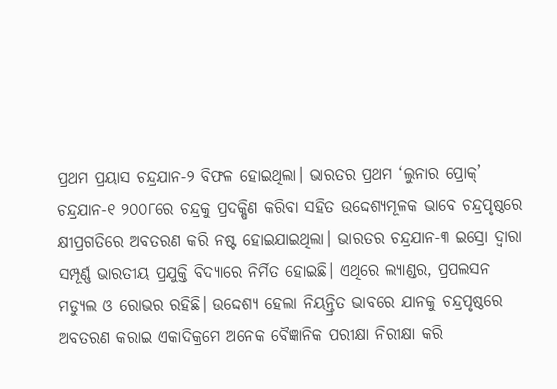ପ୍ରଥମ ପ୍ରୟାସ ଚନ୍ଦ୍ରଯାନ-୨ ବିଫଳ ହୋଇଥିଲା। ଭାରତର ପ୍ରଥମ ‘ଲୁନାର ପ୍ରୋକ୍‌‌’ ଚନ୍ଦ୍ରଯାନ-୧ ୨୦୦୮ରେ ଚନ୍ଦ୍ରକୁ ପ୍ରଦକ୍ଷିଣ କରିବା ସହିତ ଉଦ୍ଦେଶ୍ୟମୂଳକ ଭାବେ ଚନ୍ଦ୍ରପୃଷ୍ଠରେ କ୍ଷୀପ୍ରଗତିରେ ଅବତରଣ କରି ନଷ୍ଟ ହୋଇଯାଇଥିଲା। ଭାରତର ଚନ୍ଦ୍ରଯାନ-୩ ଇସ୍ରୋ ଦ୍ୱାରା ସମ୍ପୂର୍ଣ୍ଣ ଭାରତୀୟ ପ୍ରଯୁକ୍ତି ବିଦ୍ୟାରେ ନିର୍ମିତ ହୋଇଛି। ଏଥିରେ ଲ୍ୟାଣ୍ଡର, ପ୍ରପଲସନ ମଡ୍ୟୁଲ ଓ ରୋଭର ରହିଛି। ଉଦ୍ଦେଶ୍ୟ ହେଲା ନିୟନ୍ତ୍ରିତ ଭାବରେ ଯାନକୁ ଚନ୍ଦ୍ରପୃଷ୍ଠରେ ଅବତରଣ କରାଇ ଏକାଦିକ୍ରମେ ଅନେକ ବୈଜ୍ଞାନିକ ପରୀକ୍ଷା ନିରୀକ୍ଷା କରି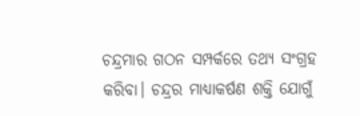ଚନ୍ଦ୍ରମାର ଗଠନ ସମ୍ପର୍କରେ ତଥ୍ୟ ସଂଗ୍ରହ କରିବା। ଚନ୍ଦ୍ରର ମାଧ୍ୟାକର୍ଷଣ ଶକ୍ତି ଯୋଗୁଁ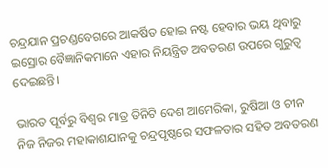ଚନ୍ଦ୍ରଯାନ ପ୍ରଚଣ୍ଡବେଗରେ ଆକର୍ଷିତ ହୋଇ ନଷ୍ଟ ହେବାର ଭୟ ଥିବାରୁ ଇସ୍ରୋର ବୈଜ୍ଞାନିକମାନେ ଏହାର ନିୟନ୍ତ୍ରିତ ଅବତରଣ ଉପରେ ଗୁରୁତ୍ୱ ଦେଇଛନ୍ତି।

ଭାରତ ପୂର୍ବରୁ ବିଶ୍ୱର ମାତ୍ର ତିନିଟି ଦେଶ ଆମେରିକା, ରୁଷିଆ ଓ ଚୀନ ନିଜ ନିଜର ମହାକାଶଯାନକୁ ଚନ୍ଦ୍ରପୃଷ୍ଠରେ ସଫଳତାର ସହିତ ଅବତରଣ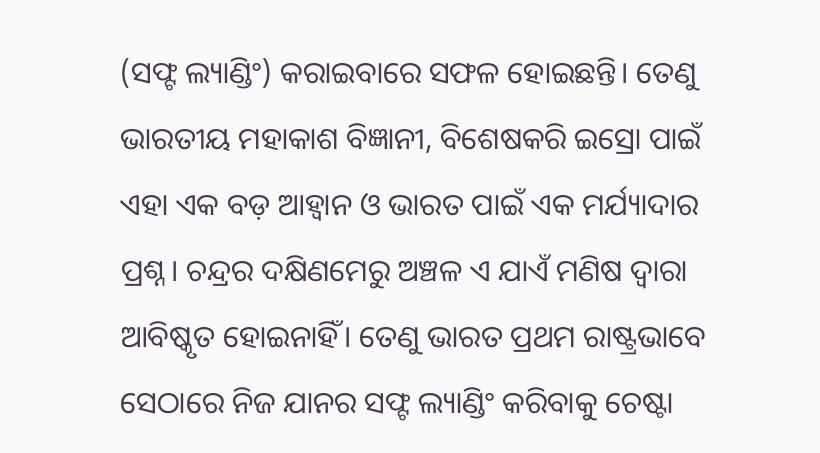(ସଫ୍ଟ ଲ୍ୟାଣ୍ଡିଂ) କରାଇବାରେ ସଫଳ ହୋଇଛନ୍ତି। ତେଣୁ ଭାରତୀୟ ମହାକାଶ ବିଜ୍ଞାନୀ, ବିଶେଷକରି ଇସ୍ରୋ ପାଇଁ ଏହା ଏକ ବଡ଼ ଆହ୍ୱାନ ଓ ଭାରତ ପାଇଁ ଏକ ମର୍ଯ୍ୟାଦାର ପ୍ରଶ୍ନ। ଚନ୍ଦ୍ରର ଦକ୍ଷିଣମେରୁ ଅଞ୍ଚଳ ଏ ଯାଏଁ ମଣିଷ ଦ୍ୱାରା ଆବିଷ୍କୃତ ହୋଇନାହିଁ। ତେଣୁ ଭାରତ ପ୍ରଥମ ରାଷ୍ଟ୍ରଭାବେ ସେଠାରେ ନିଜ ଯାନର ସଫ୍ଟ ଲ୍ୟାଣ୍ଡିଂ କରିବାକୁ ଚେଷ୍ଟା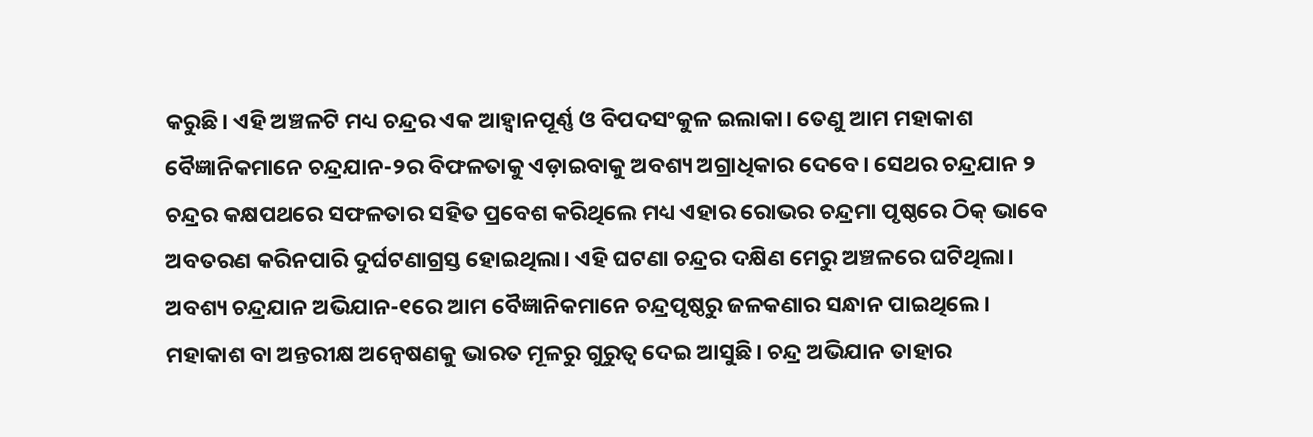କରୁଛି। ଏହି ଅଞ୍ଚଳଟି ମଧ୍ୟ ଚନ୍ଦ୍ରର ଏକ ଆହ୍ୱାନପୂର୍ଣ୍ଣ ଓ ବିପଦସଂକୁଳ ଇଲାକା। ତେଣୁ ଆମ ମହାକାଶ ବୈଜ୍ଞାନିକମାନେ ଚନ୍ଦ୍ରଯାନ-୨ର ବିଫଳତାକୁ ଏଡ଼ାଇବାକୁ ଅବଶ୍ୟ ଅଗ୍ରାଧିକାର ଦେବେ। ସେଥର ଚନ୍ଦ୍ରଯାନ ୨ ଚନ୍ଦ୍ରର କକ୍ଷପଥରେ ସଫଳତାର ସହିତ ପ୍ରବେଶ କରିଥିଲେ ମଧ୍ୟ ଏହାର ରୋଭର ଚନ୍ଦ୍ରମା ପୃଷ୍ଠରେ ଠିକ୍‌‌ ଭାବେ ଅବତରଣ କରିନପାରି ଦୁର୍ଘଟଣାଗ୍ରସ୍ତ ହୋଇଥିଲା। ଏହି ଘଟଣା ଚନ୍ଦ୍ରର ଦକ୍ଷିଣ ମେରୁ ଅଞ୍ଚଳରେ ଘଟିଥିଲା। ଅବଶ୍ୟ ଚନ୍ଦ୍ରଯାନ ଅଭିଯାନ-୧ରେ ଆମ ବୈଜ୍ଞାନିକମାନେ ଚନ୍ଦ୍ରପୃଷ୍ଠରୁ ଜଳକଣାର ସନ୍ଧାନ ପାଇଥିଲେ। ମହାକାଶ ବା ଅନ୍ତରୀକ୍ଷ ଅନ୍ୱେଷଣକୁ ଭାରତ ମୂଳରୁ ଗୁରୁତ୍ୱ ଦେଇ ଆସୁଛି। ଚନ୍ଦ୍ର ଅଭିଯାନ ତାହାର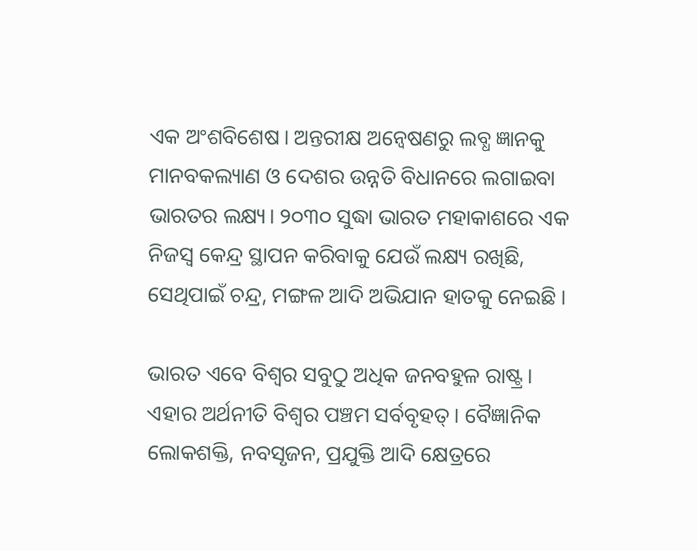ଏକ ଅଂଶବିଶେଷ। ଅନ୍ତରୀକ୍ଷ ଅନ୍ୱେଷଣରୁ ଲବ୍ଧ ଜ୍ଞାନକୁ ମାନବକଲ୍ୟାଣ ଓ ଦେଶର ଉନ୍ନତି ବିଧାନରେ ଲଗାଇବା ଭାରତର ଲକ୍ଷ୍ୟ। ୨୦୩୦ ସୁଦ୍ଧା ଭାରତ ମହାକାଶରେ ଏକ ନିଜସ୍ୱ କେନ୍ଦ୍ର ସ୍ଥାପନ କରିବାକୁ ଯେଉଁ ଲକ୍ଷ୍ୟ ରଖିଛି, ସେଥିପାଇଁ ଚନ୍ଦ୍ର, ମଙ୍ଗଳ ଆଦି ଅଭିଯାନ ହାତକୁ ନେଇଛି।

ଭାରତ ଏବେ ବିଶ୍ୱର ସବୁଠୁ ଅଧିକ ଜନବହୁଳ ରାଷ୍ଟ୍ର। ଏହାର ଅର୍ଥନୀତି ବିଶ୍ୱର ପଞ୍ଚମ ସର୍ବବୃହତ୍‌‌। ବୈଜ୍ଞାନିକ ଲୋକଶକ୍ତି, ନବସୃଜନ, ପ୍ରଯୁକ୍ତି ଆଦି କ୍ଷେତ୍ରରେ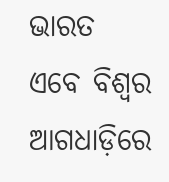ଭାରତ ଏବେ ବିଶ୍ୱର ଆଗଧାଡ଼ିରେ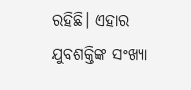ରହିଛି। ଏହାର ଯୁବଶକ୍ତିଙ୍କ ସଂଖ୍ୟା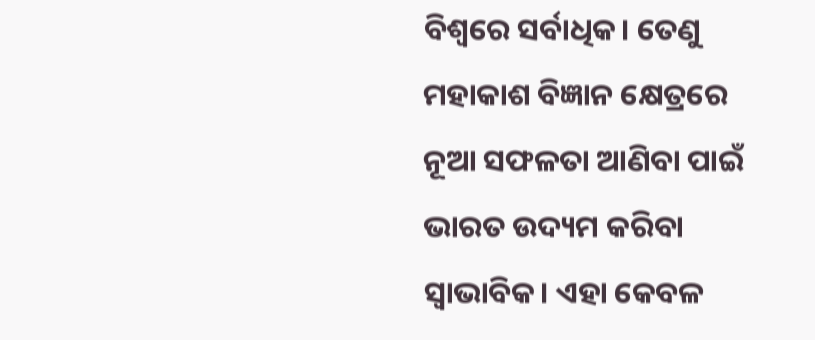ବିଶ୍ୱରେ ସର୍ବାଧିକ। ତେଣୁ ମହାକାଶ ବିଜ୍ଞାନ କ୍ଷେତ୍ରରେ ନୂଆ ସଫଳତା ଆଣିବା ପାଇଁ ଭାରତ ଉଦ୍ୟମ କରିବା ସ୍ୱାଭାବିକ। ଏହା କେବଳ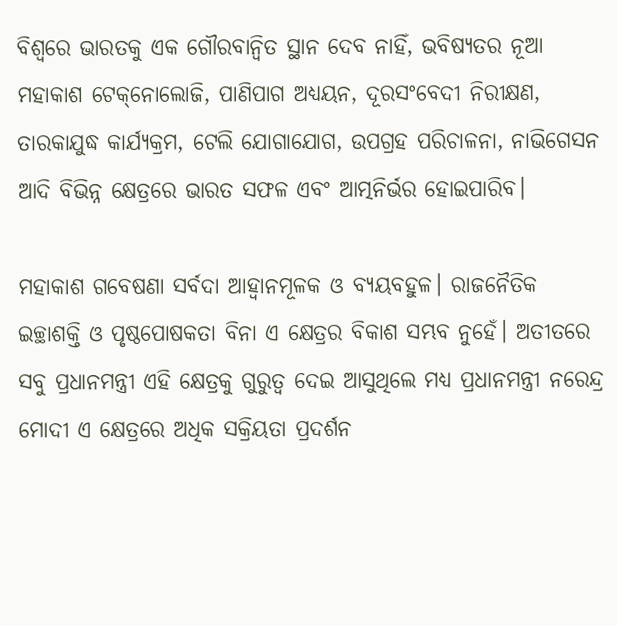ବିଶ୍ୱରେ ଭାରତକୁ ଏକ ଗୌରବାନ୍ୱିତ ସ୍ଥାନ ଦେବ ନାହିଁ, ଭବିଷ୍ୟତର ନୂଆ ମହାକାଶ ଟେକ୍‌‌ନୋଲୋଜି, ପାଣିପାଗ ଅଧ୍ୟୟନ, ଦୂରସଂବେଦୀ ନିରୀକ୍ଷଣ, ତାରକାଯୁଦ୍ଧ କାର୍ଯ୍ୟକ୍ରମ, ଟେଲି ଯୋଗାଯୋଗ, ଉପଗ୍ରହ ପରିଚାଳନା, ନାଭିଗେସନ ଆଦି ବିଭିନ୍ନ କ୍ଷେତ୍ରରେ ଭାରତ ସଫଳ ଏବଂ ଆତ୍ମନିର୍ଭର ହୋଇପାରିବ।

ମହାକାଶ ଗବେଷଣା ସର୍ବଦା ଆହ୍ୱାନମୂଳକ ଓ ବ୍ୟୟବହୁଳ। ରାଜନୈତିକ ଇଚ୍ଛାଶକ୍ତି ଓ ପୃଷ୍ଠପୋଷକତା ବିନା ଏ କ୍ଷେତ୍ରର ବିକାଶ ସମ୍ଭବ ନୁହେଁ। ଅତୀତରେ ସବୁ ପ୍ରଧାନମନ୍ତ୍ରୀ ଏହି କ୍ଷେତ୍ରକୁ ଗୁରୁତ୍ୱ ଦେଇ ଆସୁଥିଲେ ମଧ୍ୟ ପ୍ରଧାନମନ୍ତ୍ରୀ ନରେନ୍ଦ୍ର ମୋଦୀ ଏ କ୍ଷେତ୍ରରେ ଅଧିକ ସକ୍ରିୟତା ପ୍ରଦର୍ଶନ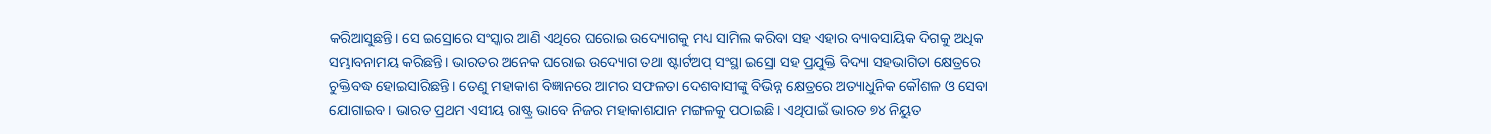କରିଆସୁଛନ୍ତି। ସେ ଇସ୍ରୋରେ ସଂସ୍କାର ଆଣି ଏଥିରେ ଘରୋଇ ଉଦ୍ୟୋଗକୁ ମଧ୍ୟ ସାମିଲ କରିବା ସହ ଏହାର ବ୍ୟାବସାୟିକ ଦିଗକୁ ଅଧିକ ସମ୍ଭାବନାମୟ କରିଛନ୍ତି। ଭାରତର ଅନେକ ଘରୋଇ ଉଦ୍ୟୋଗ ତଥା ଷ୍ଟାର୍ଟଅପ୍‌‌ ସଂସ୍ଥା ଇସ୍ରୋ ସହ ପ୍ରଯୁକ୍ତି ବିଦ୍ୟା ସହଭାଗିତା କ୍ଷେତ୍ରରେ ଚୁକ୍ତିବଦ୍ଧ ହୋଇସାରିଛନ୍ତି। ତେଣୁ ମହାକାଶ ବିଜ୍ଞାନରେ ଆମର ସଫଳତା ଦେଶବାସୀଙ୍କୁ ବିଭିନ୍ନ କ୍ଷେତ୍ରରେ ଅତ୍ୟାଧୁନିକ କୌଶଳ ଓ ସେବା ଯୋଗାଇବ। ଭାରତ ପ୍ରଥମ ଏସୀୟ ରାଷ୍ଟ୍ର ଭାବେ ନିଜର ମହାକାଶଯାନ ମଙ୍ଗଳକୁ ପଠାଇଛି। ଏଥିପାଇଁ ଭାରତ ୭୪ ନିୟୁତ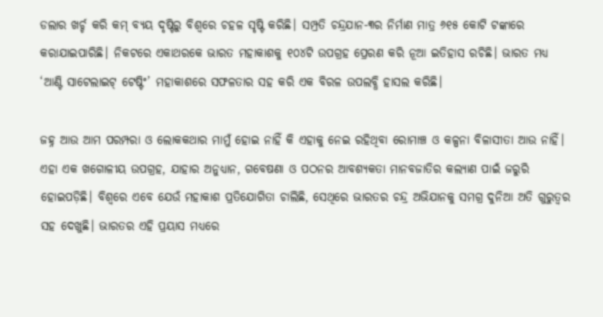ଡଲାର ଖର୍ଚ୍ଚ କରି କମ୍‌‌ ବ୍ୟୟ ଦୃଷ୍ଟିରୁ ବିଶ୍ୱରେ ଚହଳ ସୃଷ୍ଟି କରିଛି। ସମ୍ପ୍ରତି ଚନ୍ଦ୍ରଯାନ-୩ର ନିର୍ମାଣ ମାତ୍ର ୬୧୫ କୋଟି ଟଙ୍କାରେ କରାଯାଇପାରିଛି। ନିକଟରେ ଏକାଥରକେ ଭାରତ ମହାକାଶକୁ ୧୦୪ଟି ଉପଗ୍ରହ ପ୍ରେରଣ କରି ନୂଆ ଇତିହାସ ରଚିଛି। ଭାରତ ମଧ୍ୟ ‘ଆଣ୍ଟି ସାଟେଲାଇଟ୍‌‌ ଟେଷ୍ଟିଂ’ ମହାକାଶରେ ସଫଳତାର ସହ କରି ଏକ ବିରଳ ଉପଲବ୍ଧି ହାସଲ କରିଛି।

ଜହ୍ନ ଆଉ ଆମ ପରମ୍ପରା ଓ ଲୋକକଥାର ମାମୁଁ ହୋଇ ନାହିଁ କି ଏହାକୁ ନେଇ ରହିଥିବା ରୋମାଞ୍ଚ ଓ କଳ୍ପନା ବିଳାସୀତା ଆଉ ନାହିଁ। ଏହା ଏକ ଖଗୋଳୀୟ ଉପଗ୍ରହ, ଯାହାର ଅନୁଧ୍ୟାନ, ଗବେଷଣା ଓ ପଠନର ଆବଶ୍ୟକତା ମାନବଜାତିର କଲ୍ୟାଣ ପାଇଁ ଜରୁରି ହୋଇପଡ଼ିଛି। ବିଶ୍ୱରେ ଏବେ ଯେଉଁ ମହାକାଶ ପ୍ରତିଯୋଗିତା ଚାଲିଛି, ସେଥିରେ ଭାରତର ଚନ୍ଦ୍ର ଅଭିଯାନକୁ ସମଗ୍ର ଦୁନିଆ ଅତି ଗୁରୁତ୍ୱର ସହ ଦେଖୁଛି। ଭାରତର ଏହି ପ୍ରୟାସ ମଧ୍ୟରେ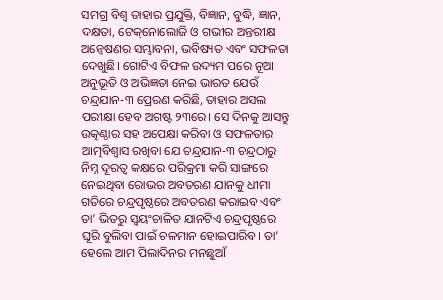ସମଗ୍ର ବିଶ୍ୱ ତାହାର ପ୍ରଯୁକ୍ତି, ବିଜ୍ଞାନ, ବୁଦ୍ଧି, ଜ୍ଞାନ, ଦକ୍ଷତା, ଟେକ୍‌‌ନୋଲୋଜି ଓ ଗଭୀର ଅନ୍ତରୀକ୍ଷ ଅନ୍ୱେଷଣର ସମ୍ଭାବନା, ଭବିଷ୍ୟତ ଏବଂ ସଫଳତା ଦେଖୁଛି। ଗୋଟିଏ ବିଫଳ ଉଦ୍ୟମ ପରେ ନୂଆ ଅନୁଭୂତି ଓ ଅଭିଜ୍ଞତା ନେଇ ଭାରତ ଯେଉଁ ଚନ୍ଦ୍ରଯାନ-୩ ପ୍ରେରଣ କରିଛି, ତାହାର ଅସଲ ପରୀକ୍ଷା ହେବ ଅଗଷ୍ଟ ୨୩ରେ। ସେ ଦିନକୁ ଆସନ୍ତୁ ଉତ୍କଣ୍ଠାର ସହ ଅପେକ୍ଷା କରିବା ଓ ସଫଳତାର ଆତ୍ମବିଶ୍ୱାସ ରଖିବା ଯେ ଚନ୍ଦ୍ରଯାନ-୩ ଚନ୍ଦ୍ରଠାରୁ ନିମ୍ନ ଦୂରତ୍ୱ କକ୍ଷରେ ପରିକ୍ରମା କରି ସାଙ୍ଗରେ ନେଇଥିବା ରୋଭର ଅବତରଣ ଯାନକୁ ଧୀମା ଗତିରେ ଚନ୍ଦ୍ରପୃଷ୍ଠରେ ଅବତରଣ କରାଇବ ଏବଂ ତା’ ଭିତରୁ ସ୍ୱୟଂଚାଳିତ ଯାନଟିଏ ଚନ୍ଦ୍ରପୃଷ୍ଠରେ ଘୂରି ବୁଲିବା ପାଇଁ ଚଳମାନ ହୋଇପାରିବ। ତା’ ହେଲେ ଆମ ପିଲାଦିନର ମନଛୁଆଁ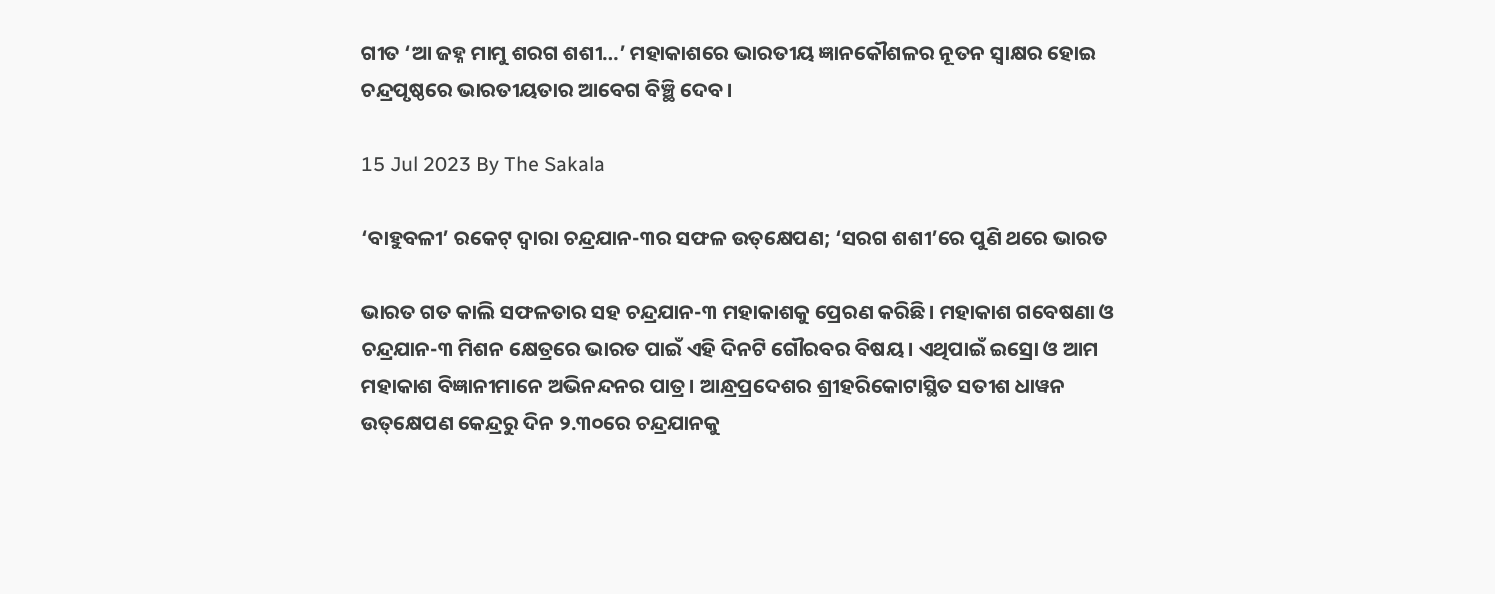ଗୀତ ‘ଆ ଜହ୍ନ ମାମୁ ଶରଗ ଶଶୀ…’ ମହାକାଶରେ ଭାରତୀୟ ଜ୍ଞାନକୌଶଳର ନୂତନ ସ୍ୱାକ୍ଷର ହୋଇ ଚନ୍ଦ୍ରପୃଷ୍ଠରେ ଭାରତୀୟତାର ଆବେଗ ବିଞ୍ଛି ଦେବ।

15 Jul 2023 By The Sakala

‘ବାହୁବଳୀ’ ରକେଟ୍‌ ଦ୍ବାରା ଚନ୍ଦ୍ରଯାନ-୩ର ସଫଳ ଉତ୍‌‌କ୍ଷେପଣ; ‘ସରଗ ଶଶୀ’ରେ ପୁଣି ଥରେ ଭାରତ

ଭାରତ ଗତ କାଲି ସଫଳତାର ସହ ଚନ୍ଦ୍ରଯାନ-୩ ମହାକାଶକୁ ପ୍ରେରଣ କରିଛି। ମହାକାଶ ଗବେଷଣା ଓ ଚନ୍ଦ୍ରଯାନ-୩ ମିଶନ କ୍ଷେତ୍ରରେ ଭାରତ ପାଇଁ ଏହି ଦିନଟି ଗୌରବର ବିଷୟ। ଏଥିପାଇଁ ଇସ୍ରୋ ଓ ଆମ ମହାକାଶ ବିଜ୍ଞାନୀମାନେ ଅଭିନନ୍ଦନର ପାତ୍ର। ଆନ୍ଧ୍ରପ୍ରଦେଶର ଶ୍ରୀହରିକୋଟାସ୍ଥିତ ସତୀଶ ଧାୱନ ଉତ୍‌‌କ୍ଷେପଣ କେନ୍ଦ୍ରରୁ ଦିନ ୨.୩୦ରେ ଚନ୍ଦ୍ରଯାନକୁ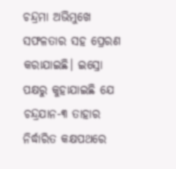ଚନ୍ଦ୍ରମା ଅଭିମୁଖେ ସଫଳତାର ସହ ପ୍ରେରଣ କରାଯାଇଛି। ଇସ୍ରୋ ପକ୍ଷରୁ କୁହାଯାଇଛି ଯେ ଚନ୍ଦ୍ରଯାନ-୩ ତାହାର ନିର୍ଦ୍ଧାରିତ କକ୍ଷପଥରେ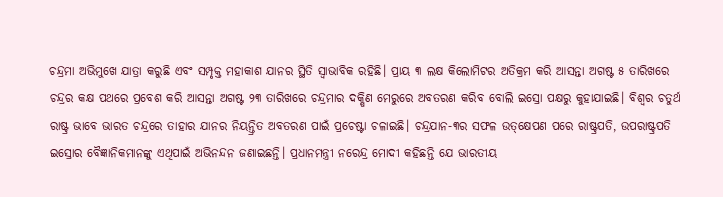ଚନ୍ଦ୍ରମା ଅଭିମୁଖେ ଯାତ୍ରା କରୁଛି ଏବଂ ସମ୍ପୃକ୍ତ ମହାକାଶ ଯାନର ସ୍ଥିତି ସ୍ୱାଭାବିକ ରହିଛି। ପ୍ରାୟ ୩ ଲକ୍ଷ କିଲୋମିଟର ଅତିକ୍ରମ କରି ଆସନ୍ତା ଅଗଷ୍ଟ ୫ ତାରିଖରେ ଚନ୍ଦ୍ରର କକ୍ଷ ପଥରେ ପ୍ରବେଶ କରି ଆସନ୍ତା ଅଗଷ୍ଟ ୨୩ ତାରିଖରେ ଚନ୍ଦ୍ରମାର ଦକ୍ଷିଣ ମେରୁରେ ଅବତରଣ କରିବ ବୋଲି ଇସ୍ରୋ ପକ୍ଷରୁ କୁହାଯାଇଛି। ବିଶ୍ୱର ଚତୁର୍ଥ ରାଷ୍ଟ୍ର ଭାବେ ଭାରତ ଚନ୍ଦ୍ରରେ ତାହାର ଯାନର ନିୟନ୍ତ୍ରିତ ଅବତରଣ ପାଇଁ ପ୍ରଚେଷ୍ଟା ଚଳାଇଛି। ଚନ୍ଦ୍ରଯାନ-୩ର ସଫଳ ଉତ୍‌‌କ୍ଷେପଣ ପରେ ରାଷ୍ଟ୍ରପତି, ଉପରାଷ୍ଟ୍ରପତି ଇସ୍ରୋର ବୈଜ୍ଞାନିକମାନଙ୍କୁ ଏଥିପାଇଁ ଅଭିନନ୍ଦନ ଜଣାଇଛନ୍ତି। ପ୍ରଧାନମନ୍ତ୍ରୀ ନରେନ୍ଦ୍ର ମୋଦୀ କହିଛନ୍ତି ଯେ ଭାରତୀୟ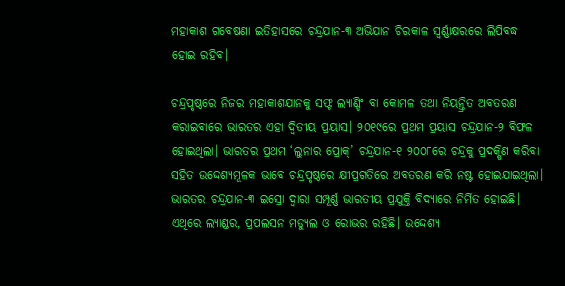ମହାକାଶ ଗବେଷଣା ଇତିହାସରେ ଚନ୍ଦ୍ରଯାନ-୩ ଅଭିଯାନ ଚିରକାଳ ସ୍ୱର୍ଣ୍ଣାକ୍ଷରରେ ଲିପିବଦ୍ଧ ହୋଇ ରହିବ।

ଚନ୍ଦ୍ରପୃଷ୍ଠରେ ନିଜର ମହାକାଶଯାନକୁ ସଫ୍ଟ ଲ୍ୟାଣ୍ଡିଂ ବା କୋମଳ ତଥା ନିୟନ୍ତ୍ରିତ ଅବତରଣ କରାଇବାରେ ଭାରତର ଏହା ଦ୍ୱିତୀୟ ପ୍ରୟାସ। ୨୦୧୯ରେ ପ୍ରଥମ ପ୍ରୟାସ ଚନ୍ଦ୍ରଯାନ-୨ ବିଫଳ ହୋଇଥିଲା। ଭାରତର ପ୍ରଥମ ‘ଲୁନାର ପ୍ରୋକ୍‌‌’ ଚନ୍ଦ୍ରଯାନ-୧ ୨୦୦୮ରେ ଚନ୍ଦ୍ରକୁ ପ୍ରଦକ୍ଷିଣ କରିବା ସହିତ ଉଦ୍ଦେଶ୍ୟମୂଳକ ଭାବେ ଚନ୍ଦ୍ରପୃଷ୍ଠରେ କ୍ଷୀପ୍ରଗତିରେ ଅବତରଣ କରି ନଷ୍ଟ ହୋଇଯାଇଥିଲା। ଭାରତର ଚନ୍ଦ୍ରଯାନ-୩ ଇସ୍ରୋ ଦ୍ୱାରା ସମ୍ପୂର୍ଣ୍ଣ ଭାରତୀୟ ପ୍ରଯୁକ୍ତି ବିଦ୍ୟାରେ ନିର୍ମିତ ହୋଇଛି। ଏଥିରେ ଲ୍ୟାଣ୍ଡର, ପ୍ରପଲସନ ମଡ୍ୟୁଲ ଓ ରୋଭର ରହିଛି। ଉଦ୍ଦେଶ୍ୟ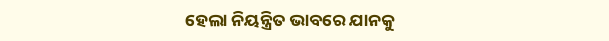ହେଲା ନିୟନ୍ତ୍ରିତ ଭାବରେ ଯାନକୁ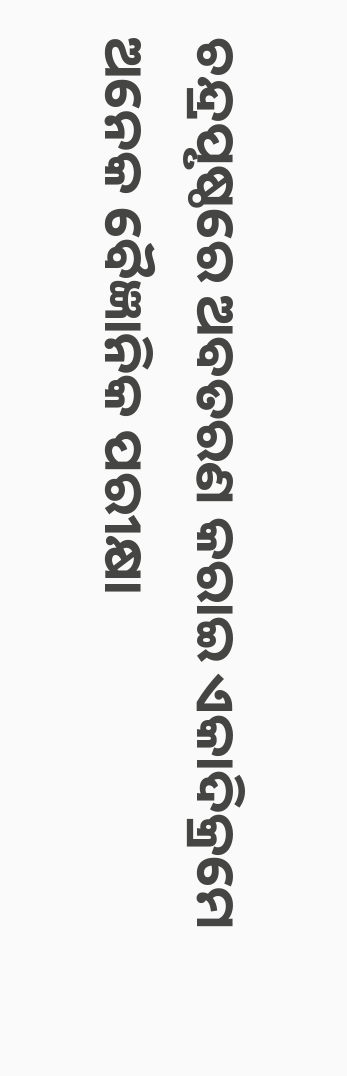ଚନ୍ଦ୍ରପୃଷ୍ଠରେ ଅବତରଣ କରାଇ ଏକାଦିକ୍ରମେ ଅନେକ ବୈଜ୍ଞାନିକ ପରୀକ୍ଷା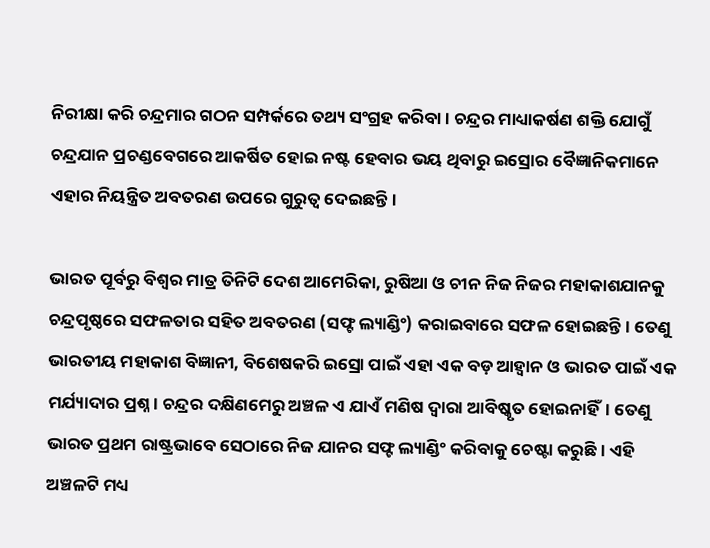ନିରୀକ୍ଷା କରି ଚନ୍ଦ୍ରମାର ଗଠନ ସମ୍ପର୍କରେ ତଥ୍ୟ ସଂଗ୍ରହ କରିବା। ଚନ୍ଦ୍ରର ମାଧ୍ୟାକର୍ଷଣ ଶକ୍ତି ଯୋଗୁଁ ଚନ୍ଦ୍ରଯାନ ପ୍ରଚଣ୍ଡବେଗରେ ଆକର୍ଷିତ ହୋଇ ନଷ୍ଟ ହେବାର ଭୟ ଥିବାରୁ ଇସ୍ରୋର ବୈଜ୍ଞାନିକମାନେ ଏହାର ନିୟନ୍ତ୍ରିତ ଅବତରଣ ଉପରେ ଗୁରୁତ୍ୱ ଦେଇଛନ୍ତି।

ଭାରତ ପୂର୍ବରୁ ବିଶ୍ୱର ମାତ୍ର ତିନିଟି ଦେଶ ଆମେରିକା, ରୁଷିଆ ଓ ଚୀନ ନିଜ ନିଜର ମହାକାଶଯାନକୁ ଚନ୍ଦ୍ରପୃଷ୍ଠରେ ସଫଳତାର ସହିତ ଅବତରଣ (ସଫ୍ଟ ଲ୍ୟାଣ୍ଡିଂ) କରାଇବାରେ ସଫଳ ହୋଇଛନ୍ତି। ତେଣୁ ଭାରତୀୟ ମହାକାଶ ବିଜ୍ଞାନୀ, ବିଶେଷକରି ଇସ୍ରୋ ପାଇଁ ଏହା ଏକ ବଡ଼ ଆହ୍ୱାନ ଓ ଭାରତ ପାଇଁ ଏକ ମର୍ଯ୍ୟାଦାର ପ୍ରଶ୍ନ। ଚନ୍ଦ୍ରର ଦକ୍ଷିଣମେରୁ ଅଞ୍ଚଳ ଏ ଯାଏଁ ମଣିଷ ଦ୍ୱାରା ଆବିଷ୍କୃତ ହୋଇନାହିଁ। ତେଣୁ ଭାରତ ପ୍ରଥମ ରାଷ୍ଟ୍ରଭାବେ ସେଠାରେ ନିଜ ଯାନର ସଫ୍ଟ ଲ୍ୟାଣ୍ଡିଂ କରିବାକୁ ଚେଷ୍ଟା କରୁଛି। ଏହି ଅଞ୍ଚଳଟି ମଧ୍ୟ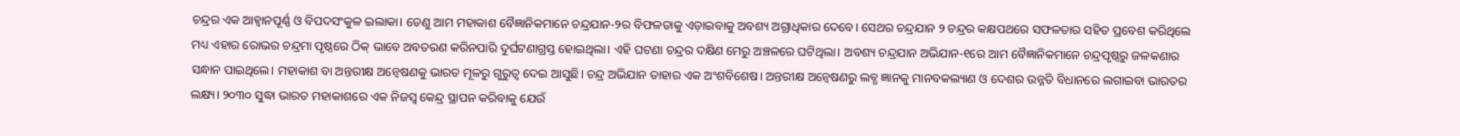ଚନ୍ଦ୍ରର ଏକ ଆହ୍ୱାନପୂର୍ଣ୍ଣ ଓ ବିପଦସଂକୁଳ ଇଲାକା। ତେଣୁ ଆମ ମହାକାଶ ବୈଜ୍ଞାନିକମାନେ ଚନ୍ଦ୍ରଯାନ-୨ର ବିଫଳତାକୁ ଏଡ଼ାଇବାକୁ ଅବଶ୍ୟ ଅଗ୍ରାଧିକାର ଦେବେ। ସେଥର ଚନ୍ଦ୍ରଯାନ ୨ ଚନ୍ଦ୍ରର କକ୍ଷପଥରେ ସଫଳତାର ସହିତ ପ୍ରବେଶ କରିଥିଲେ ମଧ୍ୟ ଏହାର ରୋଭର ଚନ୍ଦ୍ରମା ପୃଷ୍ଠରେ ଠିକ୍‌‌ ଭାବେ ଅବତରଣ କରିନପାରି ଦୁର୍ଘଟଣାଗ୍ରସ୍ତ ହୋଇଥିଲା। ଏହି ଘଟଣା ଚନ୍ଦ୍ରର ଦକ୍ଷିଣ ମେରୁ ଅଞ୍ଚଳରେ ଘଟିଥିଲା। ଅବଶ୍ୟ ଚନ୍ଦ୍ରଯାନ ଅଭିଯାନ-୧ରେ ଆମ ବୈଜ୍ଞାନିକମାନେ ଚନ୍ଦ୍ରପୃଷ୍ଠରୁ ଜଳକଣାର ସନ୍ଧାନ ପାଇଥିଲେ। ମହାକାଶ ବା ଅନ୍ତରୀକ୍ଷ ଅନ୍ୱେଷଣକୁ ଭାରତ ମୂଳରୁ ଗୁରୁତ୍ୱ ଦେଇ ଆସୁଛି। ଚନ୍ଦ୍ର ଅଭିଯାନ ତାହାର ଏକ ଅଂଶବିଶେଷ। ଅନ୍ତରୀକ୍ଷ ଅନ୍ୱେଷଣରୁ ଲବ୍ଧ ଜ୍ଞାନକୁ ମାନବକଲ୍ୟାଣ ଓ ଦେଶର ଉନ୍ନତି ବିଧାନରେ ଲଗାଇବା ଭାରତର ଲକ୍ଷ୍ୟ। ୨୦୩୦ ସୁଦ୍ଧା ଭାରତ ମହାକାଶରେ ଏକ ନିଜସ୍ୱ କେନ୍ଦ୍ର ସ୍ଥାପନ କରିବାକୁ ଯେଉଁ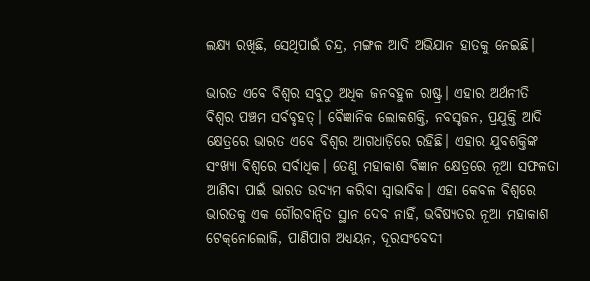ଲକ୍ଷ୍ୟ ରଖିଛି, ସେଥିପାଇଁ ଚନ୍ଦ୍ର, ମଙ୍ଗଳ ଆଦି ଅଭିଯାନ ହାତକୁ ନେଇଛି।

ଭାରତ ଏବେ ବିଶ୍ୱର ସବୁଠୁ ଅଧିକ ଜନବହୁଳ ରାଷ୍ଟ୍ର। ଏହାର ଅର୍ଥନୀତି ବିଶ୍ୱର ପଞ୍ଚମ ସର୍ବବୃହତ୍‌‌। ବୈଜ୍ଞାନିକ ଲୋକଶକ୍ତି, ନବସୃଜନ, ପ୍ରଯୁକ୍ତି ଆଦି କ୍ଷେତ୍ରରେ ଭାରତ ଏବେ ବିଶ୍ୱର ଆଗଧାଡ଼ିରେ ରହିଛି। ଏହାର ଯୁବଶକ୍ତିଙ୍କ ସଂଖ୍ୟା ବିଶ୍ୱରେ ସର୍ବାଧିକ। ତେଣୁ ମହାକାଶ ବିଜ୍ଞାନ କ୍ଷେତ୍ରରେ ନୂଆ ସଫଳତା ଆଣିବା ପାଇଁ ଭାରତ ଉଦ୍ୟମ କରିବା ସ୍ୱାଭାବିକ। ଏହା କେବଳ ବିଶ୍ୱରେ ଭାରତକୁ ଏକ ଗୌରବାନ୍ୱିତ ସ୍ଥାନ ଦେବ ନାହିଁ, ଭବିଷ୍ୟତର ନୂଆ ମହାକାଶ ଟେକ୍‌‌ନୋଲୋଜି, ପାଣିପାଗ ଅଧ୍ୟୟନ, ଦୂରସଂବେଦୀ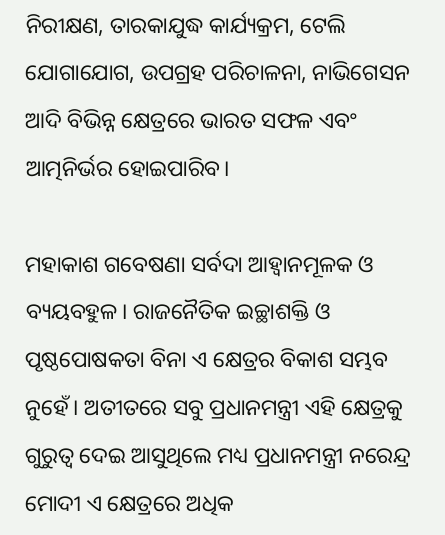ନିରୀକ୍ଷଣ, ତାରକାଯୁଦ୍ଧ କାର୍ଯ୍ୟକ୍ରମ, ଟେଲି ଯୋଗାଯୋଗ, ଉପଗ୍ରହ ପରିଚାଳନା, ନାଭିଗେସନ ଆଦି ବିଭିନ୍ନ କ୍ଷେତ୍ରରେ ଭାରତ ସଫଳ ଏବଂ ଆତ୍ମନିର୍ଭର ହୋଇପାରିବ।

ମହାକାଶ ଗବେଷଣା ସର୍ବଦା ଆହ୍ୱାନମୂଳକ ଓ ବ୍ୟୟବହୁଳ। ରାଜନୈତିକ ଇଚ୍ଛାଶକ୍ତି ଓ ପୃଷ୍ଠପୋଷକତା ବିନା ଏ କ୍ଷେତ୍ରର ବିକାଶ ସମ୍ଭବ ନୁହେଁ। ଅତୀତରେ ସବୁ ପ୍ରଧାନମନ୍ତ୍ରୀ ଏହି କ୍ଷେତ୍ରକୁ ଗୁରୁତ୍ୱ ଦେଇ ଆସୁଥିଲେ ମଧ୍ୟ ପ୍ରଧାନମନ୍ତ୍ରୀ ନରେନ୍ଦ୍ର ମୋଦୀ ଏ କ୍ଷେତ୍ରରେ ଅଧିକ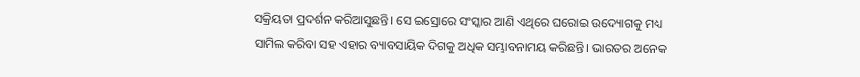ସକ୍ରିୟତା ପ୍ରଦର୍ଶନ କରିଆସୁଛନ୍ତି। ସେ ଇସ୍ରୋରେ ସଂସ୍କାର ଆଣି ଏଥିରେ ଘରୋଇ ଉଦ୍ୟୋଗକୁ ମଧ୍ୟ ସାମିଲ କରିବା ସହ ଏହାର ବ୍ୟାବସାୟିକ ଦିଗକୁ ଅଧିକ ସମ୍ଭାବନାମୟ କରିଛନ୍ତି। ଭାରତର ଅନେକ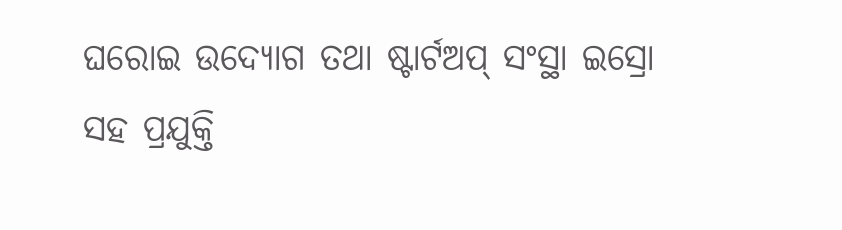ଘରୋଇ ଉଦ୍ୟୋଗ ତଥା ଷ୍ଟାର୍ଟଅପ୍‌‌ ସଂସ୍ଥା ଇସ୍ରୋ ସହ ପ୍ରଯୁକ୍ତି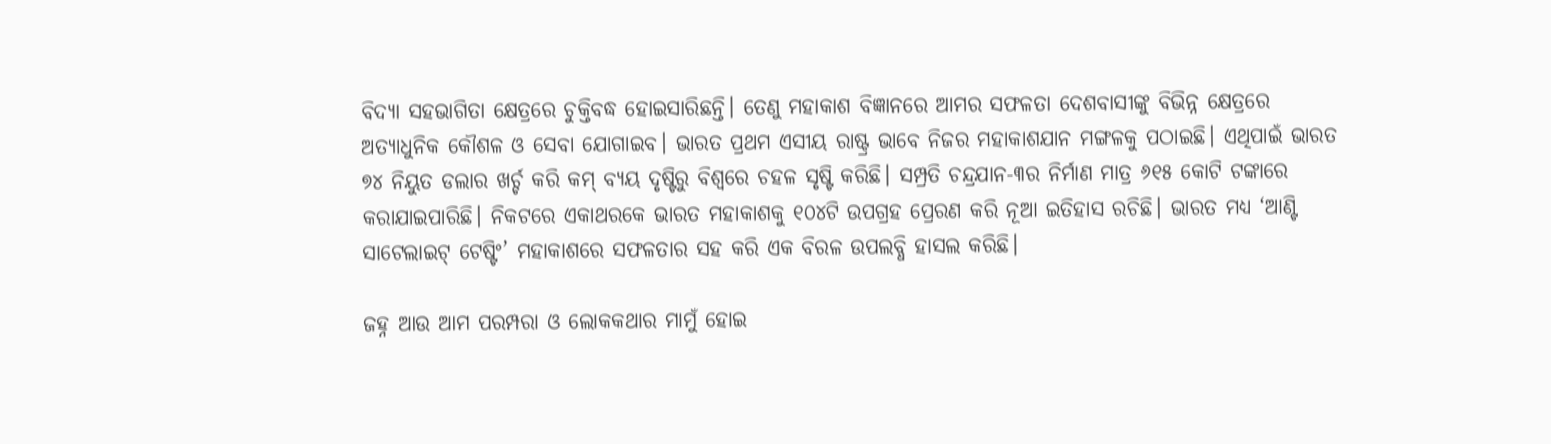ବିଦ୍ୟା ସହଭାଗିତା କ୍ଷେତ୍ରରେ ଚୁକ୍ତିବଦ୍ଧ ହୋଇସାରିଛନ୍ତି। ତେଣୁ ମହାକାଶ ବିଜ୍ଞାନରେ ଆମର ସଫଳତା ଦେଶବାସୀଙ୍କୁ ବିଭିନ୍ନ କ୍ଷେତ୍ରରେ ଅତ୍ୟାଧୁନିକ କୌଶଳ ଓ ସେବା ଯୋଗାଇବ। ଭାରତ ପ୍ରଥମ ଏସୀୟ ରାଷ୍ଟ୍ର ଭାବେ ନିଜର ମହାକାଶଯାନ ମଙ୍ଗଳକୁ ପଠାଇଛି। ଏଥିପାଇଁ ଭାରତ ୭୪ ନିୟୁତ ଡଲାର ଖର୍ଚ୍ଚ କରି କମ୍‌‌ ବ୍ୟୟ ଦୃଷ୍ଟିରୁ ବିଶ୍ୱରେ ଚହଳ ସୃଷ୍ଟି କରିଛି। ସମ୍ପ୍ରତି ଚନ୍ଦ୍ରଯାନ-୩ର ନିର୍ମାଣ ମାତ୍ର ୬୧୫ କୋଟି ଟଙ୍କାରେ କରାଯାଇପାରିଛି। ନିକଟରେ ଏକାଥରକେ ଭାରତ ମହାକାଶକୁ ୧୦୪ଟି ଉପଗ୍ରହ ପ୍ରେରଣ କରି ନୂଆ ଇତିହାସ ରଚିଛି। ଭାରତ ମଧ୍ୟ ‘ଆଣ୍ଟି ସାଟେଲାଇଟ୍‌‌ ଟେଷ୍ଟିଂ’ ମହାକାଶରେ ସଫଳତାର ସହ କରି ଏକ ବିରଳ ଉପଲବ୍ଧି ହାସଲ କରିଛି।

ଜହ୍ନ ଆଉ ଆମ ପରମ୍ପରା ଓ ଲୋକକଥାର ମାମୁଁ ହୋଇ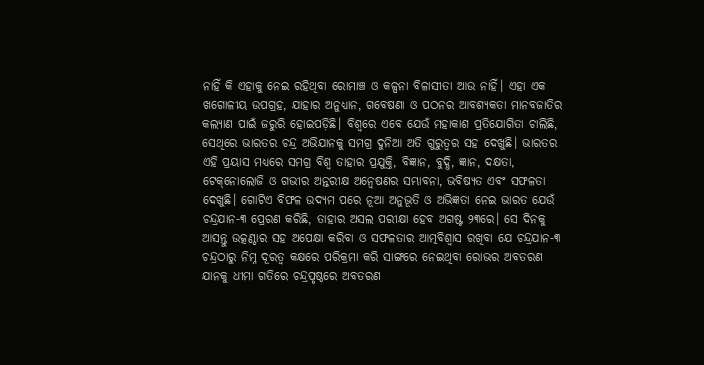ନାହିଁ କି ଏହାକୁ ନେଇ ରହିଥିବା ରୋମାଞ୍ଚ ଓ କଳ୍ପନା ବିଳାସୀତା ଆଉ ନାହିଁ। ଏହା ଏକ ଖଗୋଳୀୟ ଉପଗ୍ରହ, ଯାହାର ଅନୁଧ୍ୟାନ, ଗବେଷଣା ଓ ପଠନର ଆବଶ୍ୟକତା ମାନବଜାତିର କଲ୍ୟାଣ ପାଇଁ ଜରୁରି ହୋଇପଡ଼ିଛି। ବିଶ୍ୱରେ ଏବେ ଯେଉଁ ମହାକାଶ ପ୍ରତିଯୋଗିତା ଚାଲିଛି, ସେଥିରେ ଭାରତର ଚନ୍ଦ୍ର ଅଭିଯାନକୁ ସମଗ୍ର ଦୁନିଆ ଅତି ଗୁରୁତ୍ୱର ସହ ଦେଖୁଛି। ଭାରତର ଏହି ପ୍ରୟାସ ମଧ୍ୟରେ ସମଗ୍ର ବିଶ୍ୱ ତାହାର ପ୍ରଯୁକ୍ତି, ବିଜ୍ଞାନ, ବୁଦ୍ଧି, ଜ୍ଞାନ, ଦକ୍ଷତା, ଟେକ୍‌‌ନୋଲୋଜି ଓ ଗଭୀର ଅନ୍ତରୀକ୍ଷ ଅନ୍ୱେଷଣର ସମ୍ଭାବନା, ଭବିଷ୍ୟତ ଏବଂ ସଫଳତା ଦେଖୁଛି। ଗୋଟିଏ ବିଫଳ ଉଦ୍ୟମ ପରେ ନୂଆ ଅନୁଭୂତି ଓ ଅଭିଜ୍ଞତା ନେଇ ଭାରତ ଯେଉଁ ଚନ୍ଦ୍ରଯାନ-୩ ପ୍ରେରଣ କରିଛି, ତାହାର ଅସଲ ପରୀକ୍ଷା ହେବ ଅଗଷ୍ଟ ୨୩ରେ। ସେ ଦିନକୁ ଆସନ୍ତୁ ଉତ୍କଣ୍ଠାର ସହ ଅପେକ୍ଷା କରିବା ଓ ସଫଳତାର ଆତ୍ମବିଶ୍ୱାସ ରଖିବା ଯେ ଚନ୍ଦ୍ରଯାନ-୩ ଚନ୍ଦ୍ରଠାରୁ ନିମ୍ନ ଦୂରତ୍ୱ କକ୍ଷରେ ପରିକ୍ରମା କରି ସାଙ୍ଗରେ ନେଇଥିବା ରୋଭର ଅବତରଣ ଯାନକୁ ଧୀମା ଗତିରେ ଚନ୍ଦ୍ରପୃଷ୍ଠରେ ଅବତରଣ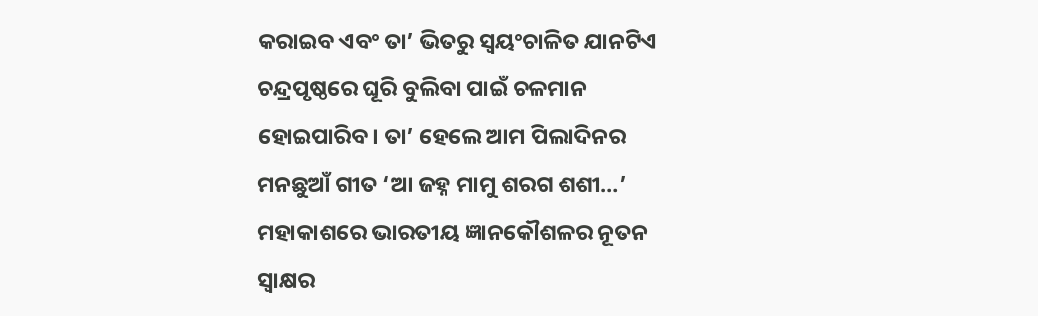କରାଇବ ଏବଂ ତା’ ଭିତରୁ ସ୍ୱୟଂଚାଳିତ ଯାନଟିଏ ଚନ୍ଦ୍ରପୃଷ୍ଠରେ ଘୂରି ବୁଲିବା ପାଇଁ ଚଳମାନ ହୋଇପାରିବ। ତା’ ହେଲେ ଆମ ପିଲାଦିନର ମନଛୁଆଁ ଗୀତ ‘ଆ ଜହ୍ନ ମାମୁ ଶରଗ ଶଶୀ…’ ମହାକାଶରେ ଭାରତୀୟ ଜ୍ଞାନକୌଶଳର ନୂତନ ସ୍ୱାକ୍ଷର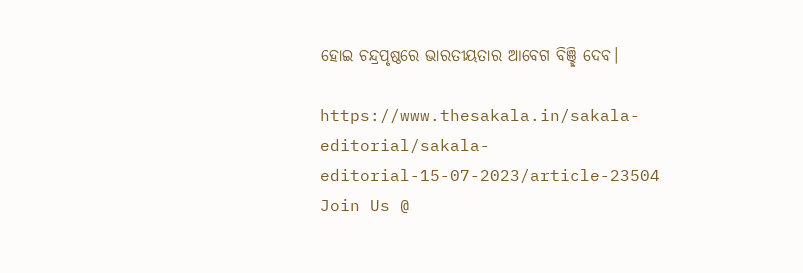ହୋଇ ଚନ୍ଦ୍ରପୃଷ୍ଠରେ ଭାରତୀୟତାର ଆବେଗ ବିଞ୍ଛି ଦେବ।

https://www.thesakala.in/sakala-editorial/sakala-editorial-15-07-2023/article-23504
Join Us @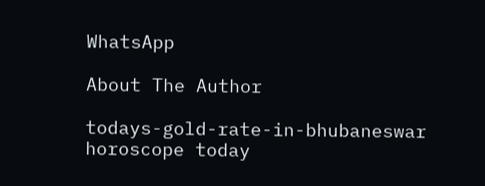WhatsApp

About The Author

todays-gold-rate-in-bhubaneswar
horoscope today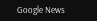Google News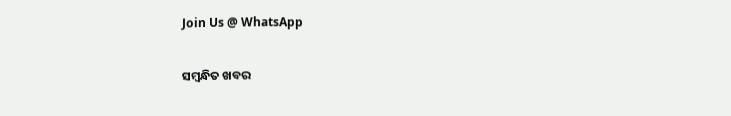Join Us @ WhatsApp

ସମ୍ବନ୍ଧିତ ଖବର